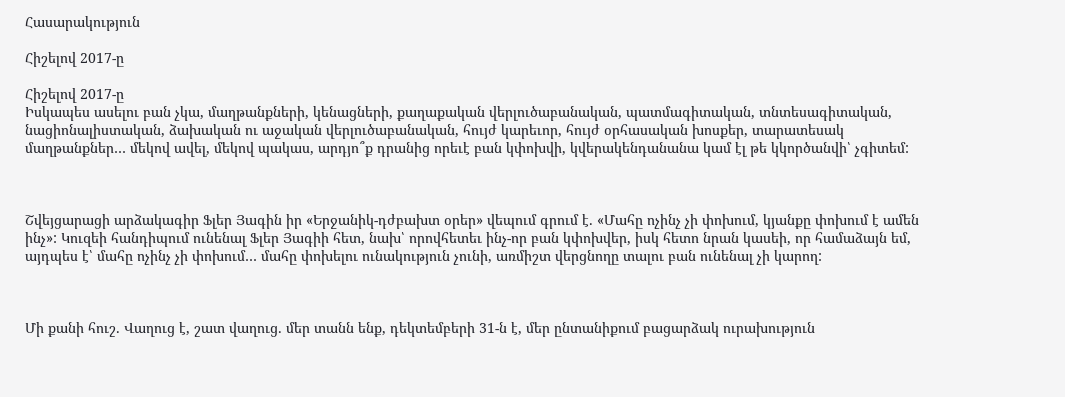Հասարակություն

Հիշելով 2017-ը

Հիշելով 2017-ը
Իսկապես ասելու բան չկա, մաղթանքների, կենացների, քաղաքական վերլուծաբանական, պատմագիտական, տնտեսագիտական, նացիոնալիստական, ձախական ու աջական վերլուծաբանական, հույժ կարեւոր, հույժ օրհասական խոսքեր, տարատեսակ մաղթանքներ… մեկով ավել, մեկով պակաս, արդյո՞ք դրանից որեւէ բան կփոխվի, կվերակենդանանա կամ էլ թե կկործանվի՝ չգիտեմ:



Շվեյցարացի արձակագիր Ֆլեր Յագին իր «Երջանիկ-դժբախտ օրեր» վեպում գրում է․ «Մահը ոչինչ չի փոխում, կյանքը փոխում է ամեն ինչ»: Կուզեի հանդիպում ունենալ Ֆլեր Յագիի հետ, նախ՝ որովհետեւ ինչ-որ բան կփոխվեր, իսկ հետո նրան կասեի, որ համաձայն եմ, այդպես է՝ մահը ոչինչ չի փոխում… մահը փոխելու ունակություն չունի, առմիշտ վերցնողը տալու բան ունենալ չի կարող:



Մի քանի հուշ․ Վաղուց է, շատ վաղուց․ մեր տանն ենք, դեկտեմբերի 31-ն է, մեր ընտանիքում բացարձակ ուրախություն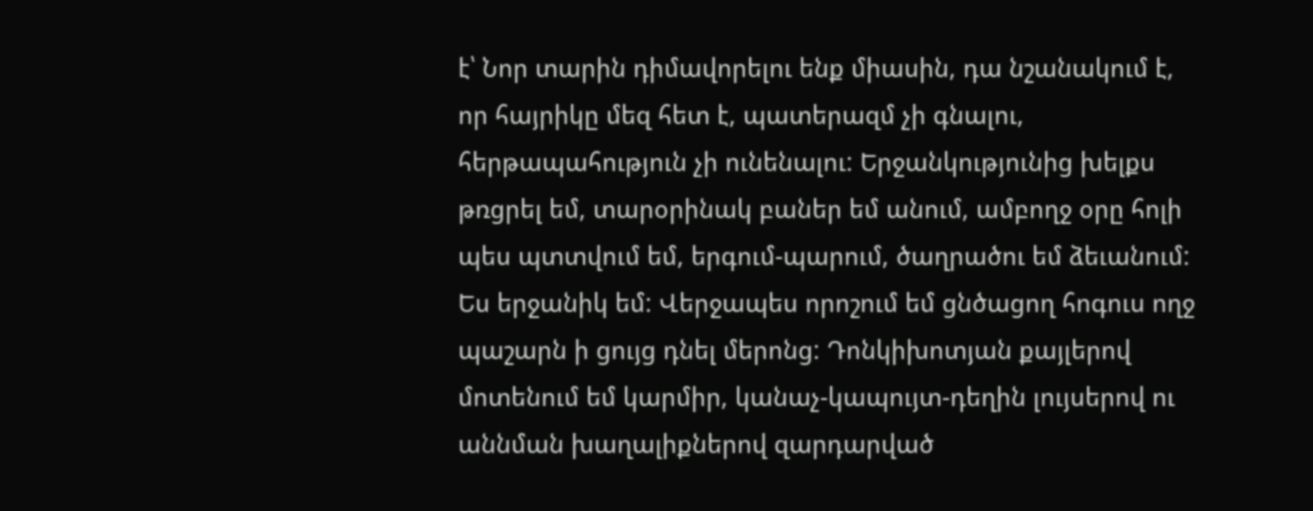է՝ Նոր տարին դիմավորելու ենք միասին, դա նշանակում է, որ հայրիկը մեզ հետ է, պատերազմ չի գնալու, հերթապահություն չի ունենալու: Երջանկությունից խելքս թռցրել եմ, տարօրինակ բաներ եմ անում, ամբողջ օրը հոլի պես պտտվում եմ, երգում-պարում, ծաղրածու եմ ձեւանում: Ես երջանիկ եմ: Վերջապես որոշում եմ ցնծացող հոգուս ողջ պաշարն ի ցույց դնել մերոնց: Դոնկիխոտյան քայլերով մոտենում եմ կարմիր, կանաչ-կապույտ-դեղին լույսերով ու աննման խաղալիքներով զարդարված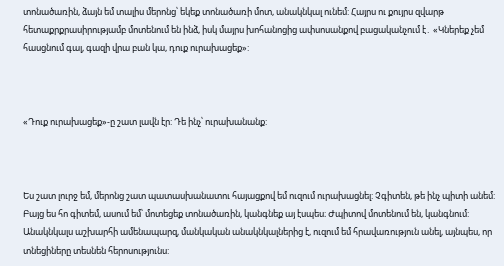տոնածառին, ձայն եմ տալիս մերոնց՝ եկեք տոնածառի մոտ, անակնկալ ունեմ: Հայրս ու քույրս զվարթ հետաքրքրասիրությամբ մոտենում են ինձ, իսկ մայրս խոհանոցից ափսոսանքով բացականչում է․ «Կներեք չեմ հասցնում գալ, գազի վրա բան կա, դուք ուրախացեք»:



«Դուք ուրախացեք»-ը շատ լավն էր: Դե ինչ՝ ուրախանանք:



Ես շատ լուրջ եմ, մերոնց շատ պատասխանատու հայացքով եմ ուզում ուրախացնել: Չգիտեն, թե ինչ պիտի անեմ: Բայց ես հո գիտեմ, ասում եմ՝ մոտեցեք տոնածառին, կանգնեք այ էսպես։ Ժպիտով մոտենում են, կանգնում: Անակնկալս աշխարհի ամենապարզ, մանկական անակնկալներից է, ուզում եմ հրավառություն անել, այնպես, որ տնեցիները տեսնեն հերոսությունս: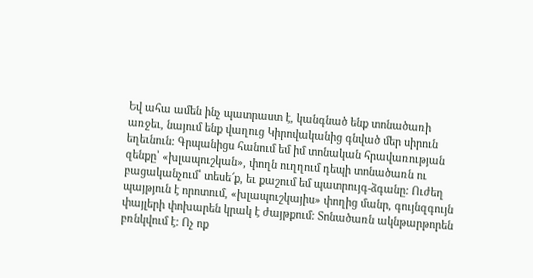Եվ ահա ամեն ինչ պատրաստ է, կանգնած ենք տոնածառի առջեւ, նայում ենք վաղուց Կիրովականից գնված մեր սիրուն եղեւնուն: Գրպանիցս հանում եմ իմ տոնական հրավառության զենքը՝ «խլապուշկան», փողն ուղղում դեպի տոնածառն ու բացականչում՝ տեսե՜ք, եւ քաշում եմ պատրույգ-ձգանը: Ուժեղ պայթյուն է որոտում, «խլապուշկայիս» փողից մանր, գույնզգույն փայլերի փոխարեն կրակ է ժայթքում: Տոնածառն ակնթարթորեն բռնկվում է: Ոչ ոք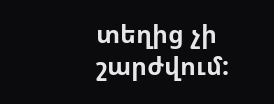տեղից չի շարժվում: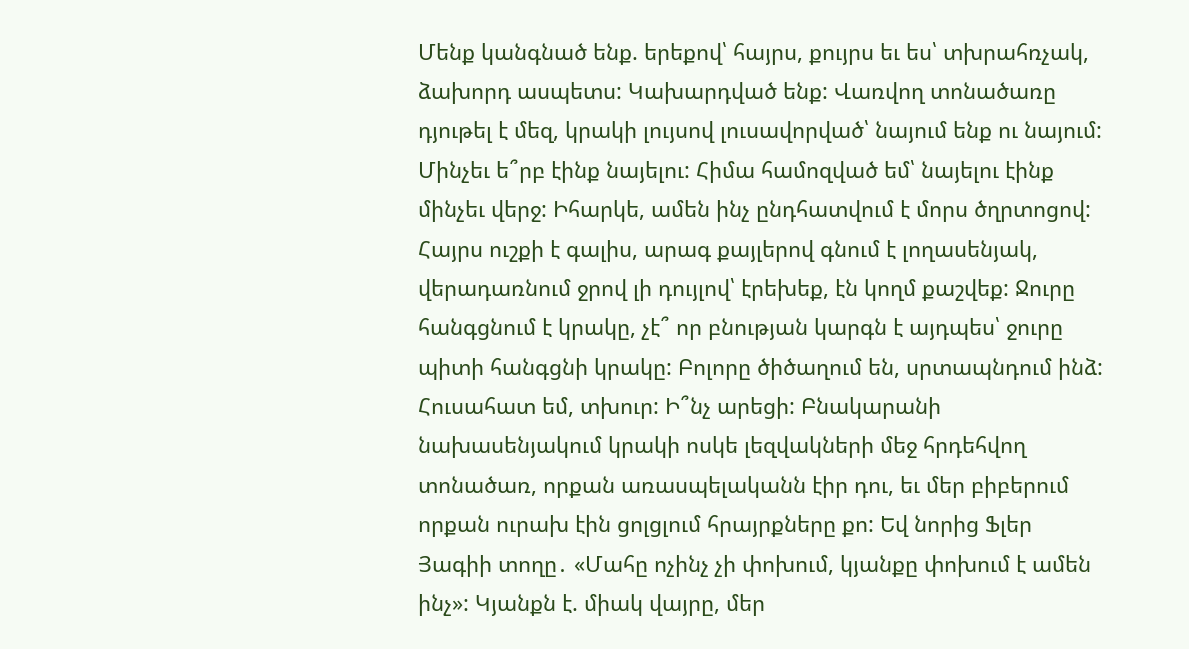Մենք կանգնած ենք. երեքով՝ հայրս, քույրս եւ ես՝ տխրահռչակ, ձախորդ ասպետս: Կախարդված ենք: Վառվող տոնածառը դյութել է մեզ, կրակի լույսով լուսավորված՝ նայում ենք ու նայում: Մինչեւ ե՞րբ էինք նայելու: Հիմա համոզված եմ՝ նայելու էինք մինչեւ վերջ: Իհարկե, ամեն ինչ ընդհատվում է մորս ծղրտոցով: Հայրս ուշքի է գալիս, արագ քայլերով գնում է լողասենյակ, վերադառնում ջրով լի դույլով՝ էրեխեք, էն կողմ քաշվեք: Ջուրը հանգցնում է կրակը, չէ՞ որ բնության կարգն է այդպես՝ ջուրը պիտի հանգցնի կրակը: Բոլորը ծիծաղում են, սրտապնդում ինձ: Հուսահատ եմ, տխուր: Ի՞նչ արեցի: Բնակարանի նախասենյակում կրակի ոսկե լեզվակների մեջ հրդեհվող տոնածառ, որքան առասպելականն էիր դու, եւ մեր բիբերում որքան ուրախ էին ցոլցլում հրայրքները քո: Եվ նորից Ֆլեր Յագիի տողը․ «Մահը ոչինչ չի փոխում, կյանքը փոխում է ամեն ինչ»: Կյանքն է. միակ վայրը, մեր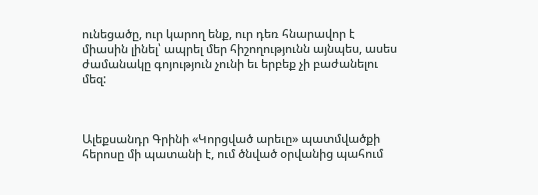ունեցածը, ուր կարող ենք, ուր դեռ հնարավոր է միասին լինել՝ ապրել մեր հիշողությունն այնպես, ասես ժամանակը գոյություն չունի եւ երբեք չի բաժանելու մեզ:



Ալեքսանդր Գրինի «Կորցված արեւը» պատմվածքի հերոսը մի պատանի է, ում ծնված օրվանից պահում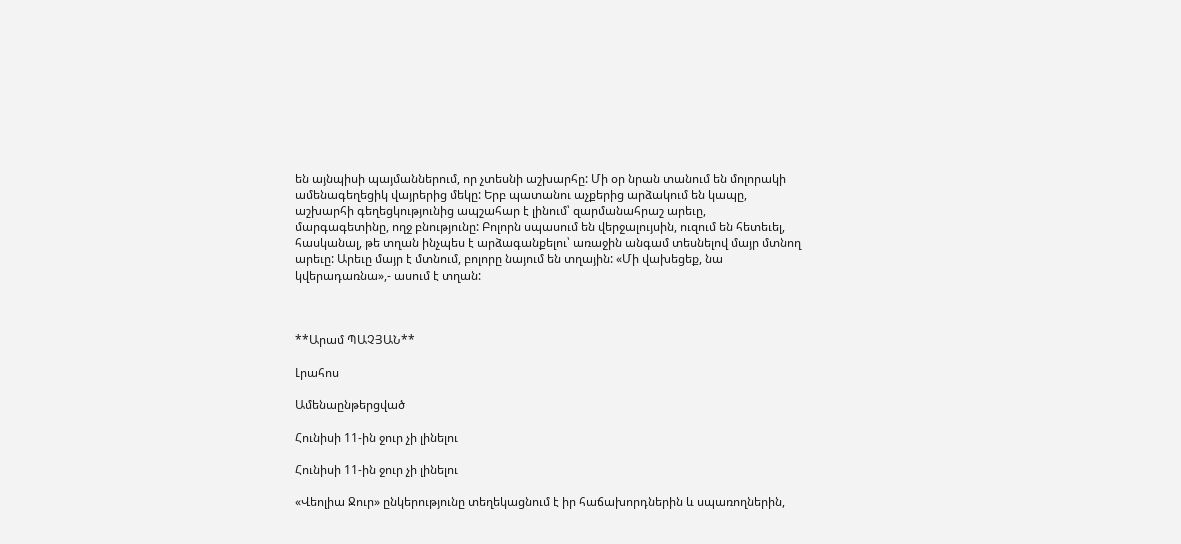են այնպիսի պայմաններում, որ չտեսնի աշխարհը: Մի օր նրան տանում են մոլորակի ամենագեղեցիկ վայրերից մեկը: Երբ պատանու աչքերից արձակում են կապը, աշխարհի գեղեցկությունից ապշահար է լինում՝ զարմանահրաշ արեւը, մարգագետինը, ողջ բնությունը: Բոլորն սպասում են վերջալույսին, ուզում են հետեւել, հասկանալ, թե տղան ինչպես է արձագանքելու՝ առաջին անգամ տեսնելով մայր մտնող արեւը: Արեւը մայր է մտնում, բոլորը նայում են տղային: «Մի վախեցեք, նա կվերադառնա»,- ասում է տղան:



**Արամ ՊԱՉՅԱՆ**

Լրահոս

Ամենաընթերցված

Հունիսի 11-ին ջուր չի լինելու

Հունիսի 11-ին ջուր չի լինելու

«Վեոլիա Ջուր» ընկերությունը տեղեկացնում է իր հաճախորդներին և սպառողներին,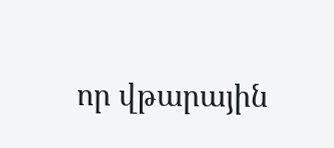որ վթարային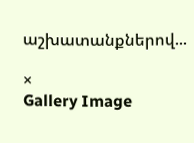աշխատանքներով...

×
Gallery Image